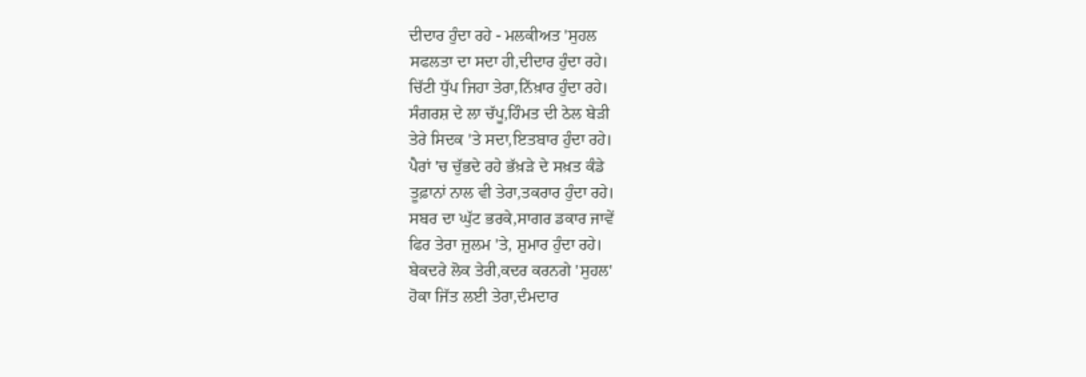ਦੀਦਾਰ ਹੁੰਦਾ ਰਹੇ - ਮਲਕੀਅਤ 'ਸੁਹਲ
ਸਫਲਤਾ ਦਾ ਸਦਾ ਹੀ,ਦੀਦਾਰ ਹੁੰਦਾ ਰਹੇ।
ਚਿੱਟੀ ਧੁੱਪ ਜਿਹਾ ਤੇਰਾ,ਨਿੱਖ਼ਾਰ ਹੁੰਦਾ ਰਹੇ।
ਸੰਗਰਸ਼ ਦੇ ਲਾ ਚੱਪੂ,ਹਿੰਮਤ ਦੀ ਠੇਲ ਬੇੜੀ
ਤੇਰੇ ਸਿਦਕ 'ਤੇ ਸਦਾ,ਇਤਬਾਰ ਹੁੰਦਾ ਰਹੇ।
ਪੈਰਾਂ 'ਚ ਚੁੱਭਦੇ ਰਹੇ ਭੱਖ਼ੜੇ ਦੇ ਸਖ਼ਤ ਕੰਡੇ
ਤੂਫ਼ਾਨਾਂ ਨਾਲ ਵੀ ਤੇਰਾ,ਤਕਰਾਰ ਹੁੰਦਾ ਰਹੇ।
ਸਬਰ ਦਾ ਘੁੱਟ ਭਰਕੇ,ਸਾਗਰ ਡਕਾਰ ਜਾਵੇਂ
ਫਿਰ ਤੇਰਾ ਜ਼ੁਲਮ 'ਤੇ, ਸ਼ੁਮਾਰ ਹੁੰਦਾ ਰਹੇ।
ਬੇਕਦਰੇ ਲੋਕ ਤੇਰੀ,ਕਦਰ ਕਰਨਗੇ 'ਸੁਹਲ'
ਹੋਕਾ ਜਿੱਤ ਲਈ ਤੇਰਾ,ਦੰਮਦਾਰ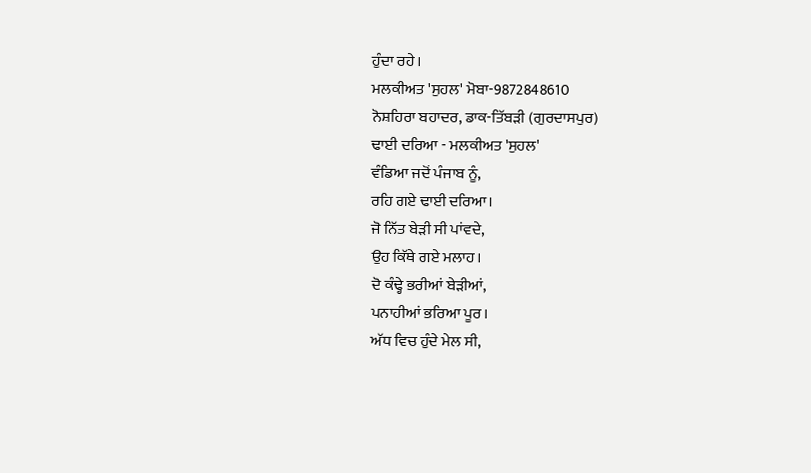ਹੁੰਦਾ ਰਹੇ।
ਮਲਕੀਅਤ 'ਸੁਹਲ' ਮੋਬਾ-9872848610
ਨੋਸ਼ਹਿਰਾ ਬਹਾਦਰ, ਡਾਕ-ਤਿੱਬੜੀ (ਗੁਰਦਾਸਪੁਰ)
ਢਾਈ ਦਰਿਆ - ਮਲਕੀਅਤ 'ਸੁਹਲ'
ਵੰਡਿਆ ਜਦੋਂ ਪੰਜਾਬ ਨੂੰ,
ਰਹਿ ਗਏ ਢਾਈ ਦਰਿਆ।
ਜੋ ਨਿੱਤ ਬੇੜੀ ਸੀ ਪਾਂਵਦੇ,
ਉਹ ਕਿੱਥੇ ਗਏ ਮਲਾਹ।
ਦੋ ਕੰਢ੍ਹੇ ਭਰੀਆਂ ਬੇੜੀਆਂ,
ਪਨਾਹੀਆਂ ਭਰਿਆ ਪੂਰ।
ਅੱਧ ਵਿਚ ਹੁੰਦੇ ਮੇਲ ਸੀ,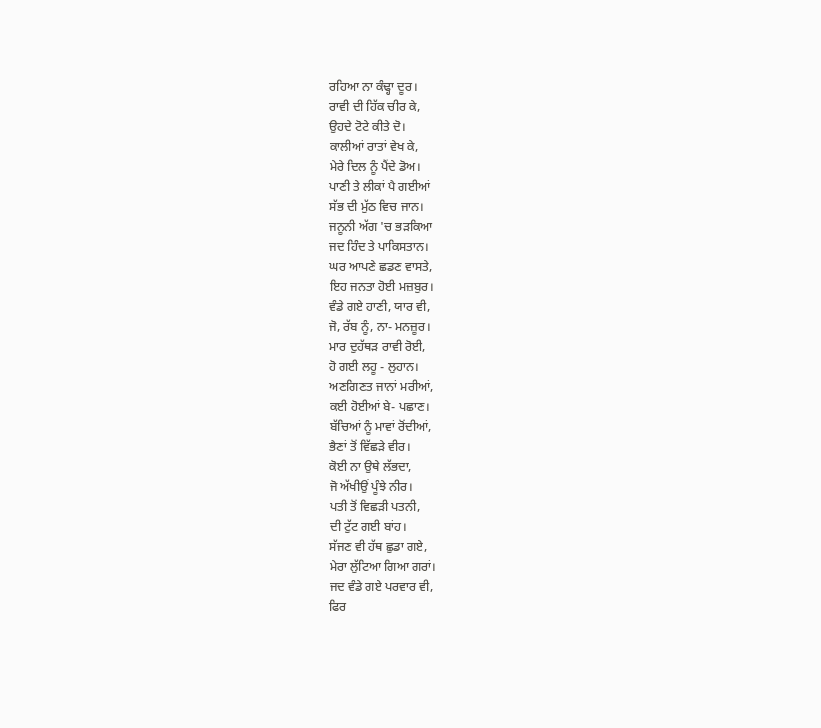ਰਹਿਆ ਨਾ ਕੰਢ੍ਹਾ ਦੂਰ।
ਰਾਵੀ ਦੀ ਹਿੱਕ ਚੀਰ ਕੇ,
ਉਹਦੇ ਟੋਟੇ ਕੀਤੇ ਦੋ।
ਕਾਲੀਆਂ ਰਾਤਾਂ ਵੇਖ ਕੇ,
ਮੇਰੇ ਦਿਲ ਨੂੰ ਪੈਂਦੇ ਡੋਅ।
ਪਾਣੀ ਤੇ ਲੀਕਾਂ ਪੈ ਗਈਆਂ
ਸੱਭ ਦੀ ਮੁੱਠ ਵਿਚ ਜਾਨ।
ਜਨੂਨੀ ਅੱਗ 'ਚ ਭੜਕਿਆ
ਜਦ ਹਿੰਦ ਤੇ ਪਾਕਿਸਤਾਨ।
ਘਰ ਆਪਣੇ ਛਡਣ ਵਾਸਤੇ,
ਇਹ ਜਨਤਾ ਹੋਈ ਮਜ਼ਬੁਰ।
ਵੰਡੇ ਗਏ ਹਾਣੀ, ਯਾਰ ਵੀ,
ਜੋ, ਰੱਬ ਨੂੰ, ਨਾ- ਮਨਜ਼ੂਰ।
ਮਾਰ ਦੁਹੱਥੜ ਰਾਵੀ ਰੋਈ,
ਹੋ ਗਈ ਲਹੂ - ਲੁਹਾਨ।
ਅਣਗਿਣਤ ਜਾਨਾਂ ਮਰੀਆਂ,
ਕਈ ਹੋਈਆਂ ਬੇ- ਪਛਾਣ।
ਬੱਚਿਆਂ ਨੂੰ ਮਾਵਾਂ ਰੋਂਦੀਆਂ,
ਭੈਣਾਂ ਤੋਂ ਵਿੱਛੜੇ ਵੀਰ।
ਕੋਈ ਨਾ ਉਥੇ ਲੱਭਦਾ,
ਜੋ ਅੱਖੀਉਂ ਪੂੰਝੇ ਨੀਰ।
ਪਤੀ ਤੋਂ ਵਿਛੜੀ ਪਤਨੀ,
ਦੀ ਟੁੱਟ ਗਈ ਬਾਂਹ।
ਸੱਜਣ ਵੀ ਹੱਥ ਛੁਡਾ ਗਏ,
ਮੇਰਾ ਲੁੱਟਿਆ ਗਿਆ ਗਰਾਂ।
ਜਦ ਵੰਡੇ ਗਏ ਪਰਵਾਰ ਵੀ,
ਫਿਰ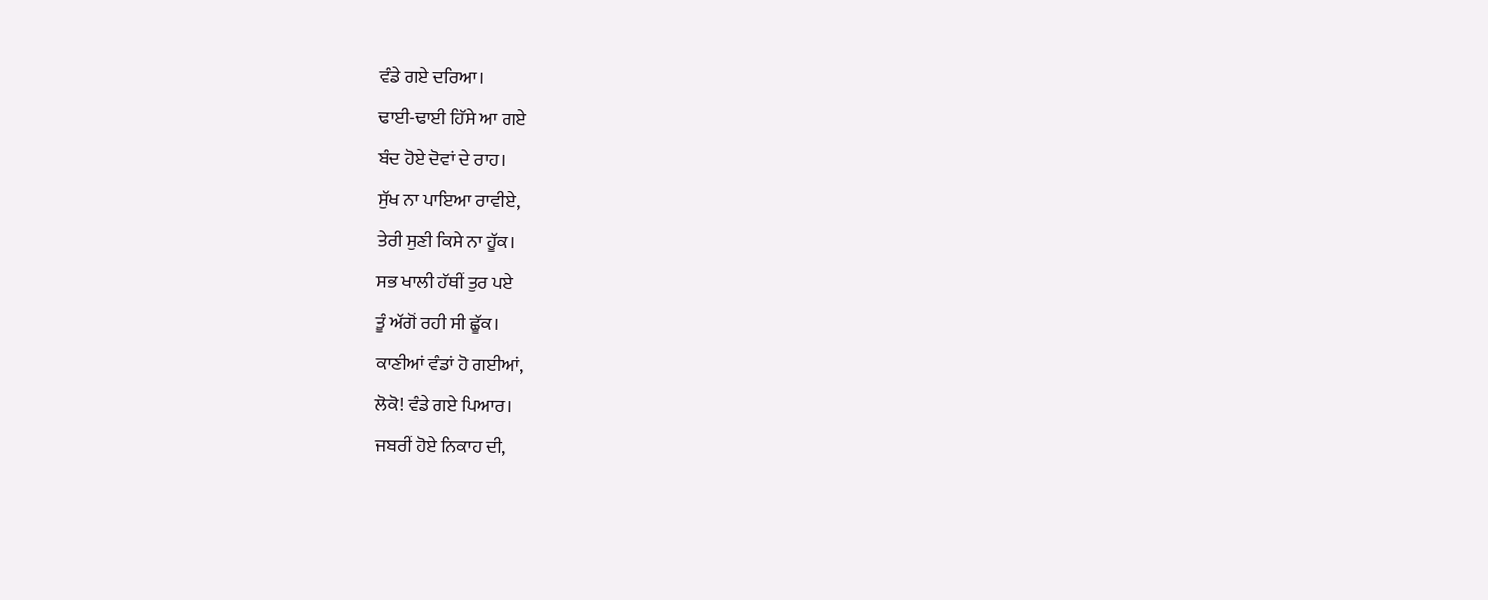ਵੰਡੇ ਗਏ ਦਰਿਆ।
ਢਾਈ-ਢਾਈ ਹਿੱਸੇ ਆ ਗਏ
ਬੰਦ ਹੋਏ ਦੋਵਾਂ ਦੇ ਰਾਹ।
ਸੁੱਖ ਨਾ ਪਾਇਆ ਰਾਵੀਏ,
ਤੇਰੀ ਸੁਣੀ ਕਿਸੇ ਨਾ ਹੂੱਕ।
ਸਭ ਖਾਲੀ ਹੱਥੀਂ ਤੁਰ ਪਏ
ਤੂੰ ਅੱਗੋਂ ਰਹੀ ਸੀ ਛੂੱਕ।
ਕਾਣੀਆਂ ਵੰਡਾਂ ਹੋ ਗਈਆਂ,
ਲੋਕੋ! ਵੰਡੇ ਗਏ ਪਿਆਰ।
ਜਬਰੀਂ ਹੋਏ ਨਿਕਾਹ ਦੀ,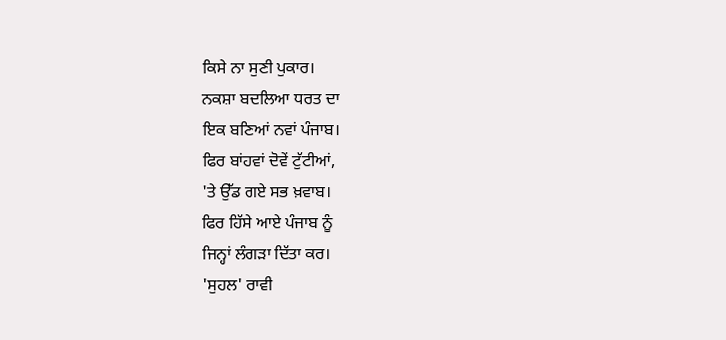ਕਿਸੇ ਨਾ ਸੁਣੀ ਪੁਕਾਰ।
ਨਕਸ਼ਾ ਬਦਲਿਆ ਧਰਤ ਦਾ
ਇਕ ਬਣਿਆਂ ਨਵਾਂ ਪੰਜਾਬ।
ਫਿਰ ਬਾਂਹਵਾਂ ਦੋਵੇਂ ਟੁੱਟੀਆਂ,
'ਤੇ ਉੱਡ ਗਏ ਸਭ ਖ਼ਵਾਬ।
ਫਿਰ ਹਿੱਸੇ ਆਏ ਪੰਜਾਬ ਨੂੰ
ਜਿਨ੍ਹਾਂ ਲੰਗੜਾ ਦਿੱਤਾ ਕਰ।
'ਸੁਹਲ' ਰਾਵੀ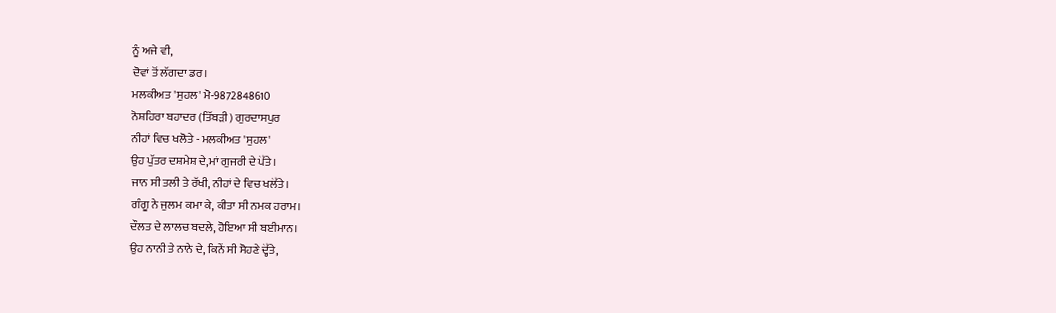ਨੂੰ ਅਜੇ ਵੀ,
ਦੋਵਾਂ ਤੋਂ ਲੱਗਦਾ ਡਰ।
ਮਲਕੀਅਤ 'ਸੁਹਲ' ਮੋ-9872848610
ਨੋਸ਼ਹਿਰਾ ਬਹਾਦਰ (ਤਿੱਬੜੀ) ਗੁਰਦਾਸਪੁਰ
ਨੀਹਾਂ ਵਿਚ ਖਲੋਤੇ - ਮਲਕੀਅਤ 'ਸੁਹਲ'
ਉਹ ਪੁੱਤਰ ਦਸ਼ਮੇਸ਼ ਦੇ,ਮਾਂ ਗੁਜਰੀ ਦੇ ਪੋੱਤੇ।
ਜਾਨ ਸੀ ਤਲੀ ਤੇ ਰੱਖੀ, ਨੀਹਾਂ ਦੇ ਵਿਚ ਖਲੋੱਤੇ।
ਗੰਗੂ ਨੇ ਜੁਲਮ ਕਮਾ ਕੇ, ਕੀਤਾ ਸੀ ਨਮਕ ਹਰਾਮ।
ਦੌਲਤ ਦੇ ਲਾਲਚ ਬਦਲੇ, ਹੋਇਆ ਸੀ ਬਈਮਾਨ।
ਉਹ ਨਾਨੀ ਤੇ ਨਾਨੇ ਦੇ, ਕਿਨੇਂ ਸੀ ਸੋਹਣੇ ਦ੍ਹੋੱਤੇ,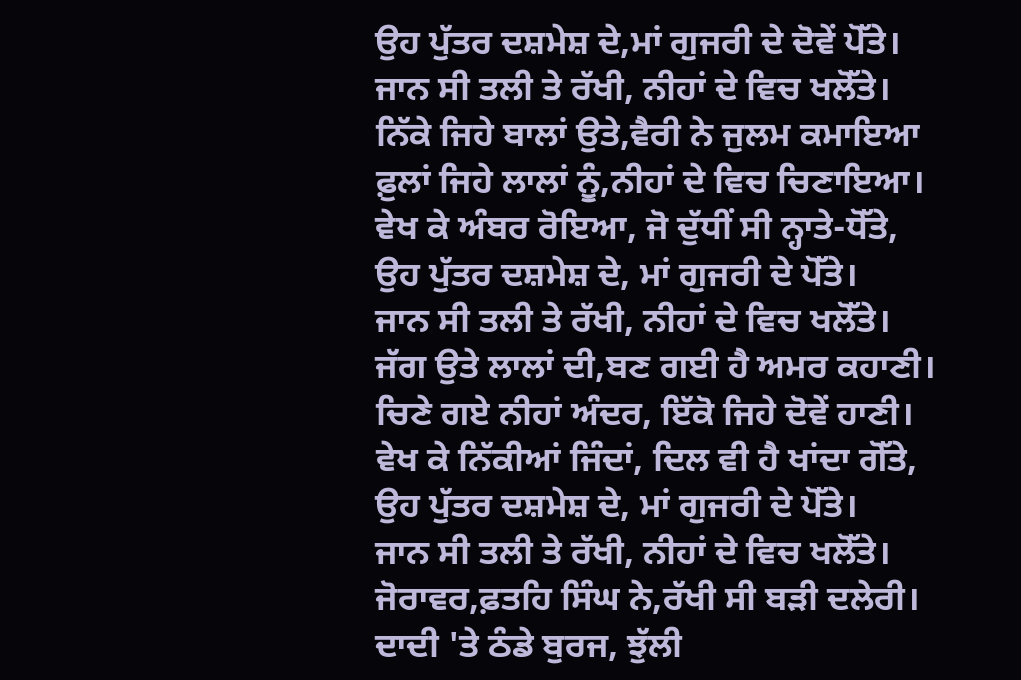ਉਹ ਪੁੱਤਰ ਦਸ਼ਮੇਸ਼ ਦੇ,ਮਾਂ ਗੁਜਰੀ ਦੇ ਦੋਵੇਂ ਪੋੱਤੇ।
ਜਾਨ ਸੀ ਤਲੀ ਤੇ ਰੱਖੀ, ਨੀਹਾਂ ਦੇ ਵਿਚ ਖਲੋੱਤੇ।
ਨਿੱਕੇ ਜਿਹੇ ਬਾਲਾਂ ਉਤੇ,ਵੈਰੀ ਨੇ ਜੁਲਮ ਕਮਾਇਆ
ਫ਼ੁਲਾਂ ਜਿਹੇ ਲਾਲਾਂ ਨੂੰ,ਨੀਹਾਂ ਦੇ ਵਿਚ ਚਿਣਾਇਆ।
ਵੇਖ ਕੇ ਅੰਬਰ ਰੋਇਆ, ਜੋ ਦੁੱਧੀਂ ਸੀ ਨ੍ਹਾਤੇ-ਧੋੱਤੇ,
ਉਹ ਪੁੱਤਰ ਦਸ਼ਮੇਸ਼ ਦੇ, ਮਾਂ ਗੁਜਰੀ ਦੇ ਪੋੱਤੇ।
ਜਾਨ ਸੀ ਤਲੀ ਤੇ ਰੱਖੀ, ਨੀਹਾਂ ਦੇ ਵਿਚ ਖਲੋੱਤੇ।
ਜੱਗ ਉਤੇ ਲਾਲਾਂ ਦੀ,ਬਣ ਗਈ ਹੈ ਅਮਰ ਕਹਾਣੀ।
ਚਿਣੇ ਗਏ ਨੀਹਾਂ ਅੰਦਰ, ਇੱਕੋ ਜਿਹੇ ਦੋਵੇਂ ਹਾਣੀ।
ਵੇਖ ਕੇ ਨਿੱਕੀਆਂ ਜਿੰਦਾਂ, ਦਿਲ ਵੀ ਹੈ ਖਾਂਦਾ ਗੋੱਤੇ,
ਉਹ ਪੁੱਤਰ ਦਸ਼ਮੇਸ਼ ਦੇ, ਮਾਂ ਗੁਜਰੀ ਦੇ ਪੋੱਤੇ।
ਜਾਨ ਸੀ ਤਲੀ ਤੇ ਰੱਖੀ, ਨੀਹਾਂ ਦੇ ਵਿਚ ਖਲੋੱਤੇ।
ਜੋਰਾਵਰ,ਫ਼ਤਹਿ ਸਿੰਘ ਨੇ,ਰੱਖੀ ਸੀ ਬੜੀ ਦਲੇਰੀ।
ਦਾਦੀ 'ਤੇ ਠੰਡੇ ਬੁਰਜ, ਝੁੱਲੀ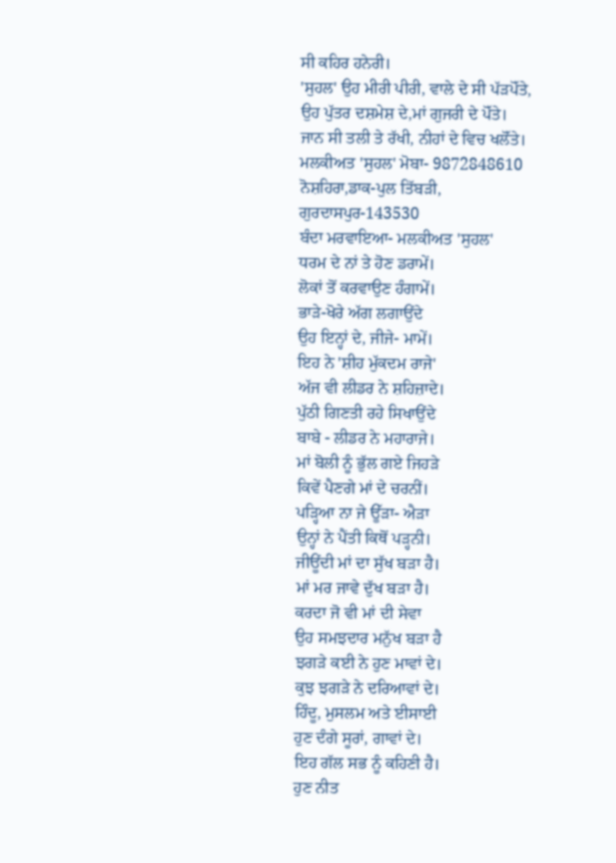ਸੀ ਕਹਿਰ ਹਨੇਰੀ।
'ਸੁਹਲ' ਉਹ ਮੀਰੀ ਪੀਰੀ, ਵਾਲੇ ਦੇ ਸੀ ਪੱੜਪੋੱਤੇ,
ਉਹ ਪੁੱਤਰ ਦਸ਼ਮੇਸ਼ ਦੇ,ਮਾਂ ਗੁਜਰੀ ਦੇ ਪੋੱਤੇ।
ਜਾਨ ਸੀ ਤਲੀ ਤੇ ਰੱਖੀ, ਨੀਹਾਂ ਦੇ ਵਿਚ ਖਲੋੱਤੇ।
ਮਲਕੀਅਤ 'ਸੁਹਲ' ਮੋਬਾ- 9872848610
ਨੋਸ਼ਹਿਰਾ,ਡਾਕ-ਪੁਲ ਤਿੱਬੜੀ, ਗੁਰਦਾਸਪੁਰ-143530
ਬੰਦਾ ਮਰਵਾਇਆ- ਮਲਕੀਅਤ 'ਸੁਹਲ'
ਧਰਮ ਦੇ ਨਾਂ ਤੇ ਹੋਣ ਡਰਾਮੇਂ।
ਲੋਕਾਂ ਤੋਂ ਕਰਵਾਉਣ ਹੰਗਾਮੇਂ।
ਭਾੜੇ-ਖੋਰੇ ਅੱਗ ਲਗਾਉਂਦੇ
ਉਹ ਇਨ੍ਹਾਂ ਦੇ, ਜੀਜੇ- ਮਾਮੇਂ।
ਇਹ ਨੇ 'ਸ਼ੀਹ ਮੁੱਕਦਮ ਰਾਜੇ'
ਅੱਜ ਵੀ ਲੀਡਰ ਨੇ ਸ਼ਹਿਜ਼ਾਦੇ।
ਪੁੱਠੀ ਗਿਣਤੀ ਰਹੇ ਸਿਖਾਉਂਦੇ
ਬਾਬੇ - ਲੀਡਰ ਨੇ ਮਹਾਰਾਜੇ।
ਮਾਂ ਬੋਲੀ ਨੂੰ ਭੁੱਲ ਗਏ ਜਿਹੜੇ
ਕਿਵੇਂ ਪੈਣਗੇ ਮਾਂ ਦੇ ਚਰਨੀਂ।
ਪੜ੍ਹਿਆ ਨਾ ਜੇ ਊੱੜਾ- ਐੜਾ
ਉਨ੍ਹਾਂ ਨੇ ਪੈਂਤੀ ਕਿਥੋਂ ਪੜ੍ਹਨੀ।
ਜੀਊਂਦੀ ਮਾਂ ਦਾ ਸੁੱਖ ਬੜਾ ਹੈ।
ਮਾਂ ਮਰ ਜਾਵੇ ਦੁੱਖ ਬੜਾ ਹੈ।
ਕਰਦਾ ਜੋ ਵੀ ਮਾਂ ਦੀ ਸੇਵਾ
ਉਹ ਸਮਝਦਾਰ ਮਨੁੱਖ ਬੜਾ ਹੈ
ਝਗੜੇ ਕਈ ਨੇ ਹੁਣ ਮਾਵਾਂ ਦੇ।
ਕੁਝ ਝਗੜੇ ਨੇ ਦਰਿਆਵਾਂ ਦੇ।
ਹਿੰਦੂ, ਮੁਸਲਮ ਅਤੇ ਈਸਾਈ
ਹੁਣ ਦੰਗੇ ਸੂਰਾਂ, ਗਾਵਾਂ ਦੇ।
ਇਹ ਗੱਲ ਸਭ ਨੂੰ ਕਹਿਣੀ ਹੈ।
ਹੁਣ ਨੀਤ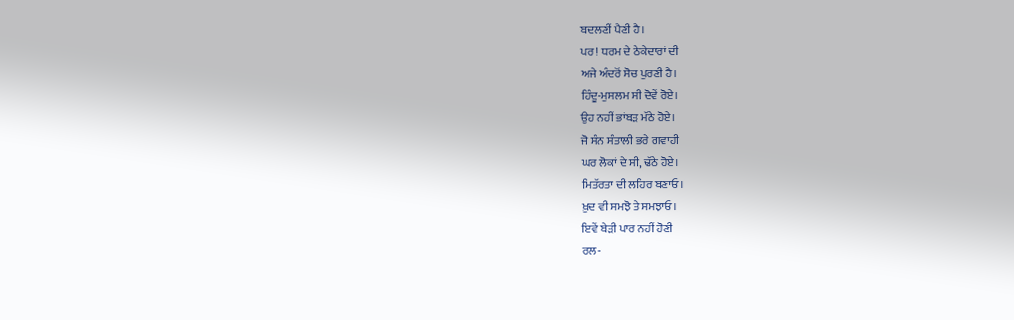ਬਦਲਣੀਂ ਪੈਣੀ ਹੈ।
ਪਰ! ਧਰਮ ਦੇ ਠੇਕੇਦਾਰਾਂ ਦੀ
ਅਜੇ ਅੰਦਰੋਂ ਸੋਚ ਪੁਰਣੀ ਹੈ।
ਹਿੰਦੂ-ਮੁਸਲਮ ਸੀ ਦੋਵੇਂ ਰੋਏ।
ਉਹ ਨਹੀਂ ਭਾਂਬੜ ਮੱਠੇ ਹੋਏ।
ਜੋ ਸੰਨ ਸੰਤਾਲੀ ਭਰੇ ਗਵਾਹੀ
ਘਰ ਲੋਕਾਂ ਦੇ ਸੀ, ਢੱਠੇ ਹੋਏ।
ਮਿਤੱਰਤਾ ਦੀ ਲਹਿਰ ਬਣਾਓ।
ਖ਼ੁਦ ਵੀ ਸਮਝੋ ਤੇ ਸਮਝਾਓ।
ਇਵੇਂ ਬੇੜੀ ਪਾਰ ਨਹੀਂ ਹੋਣੀ
ਰਲ-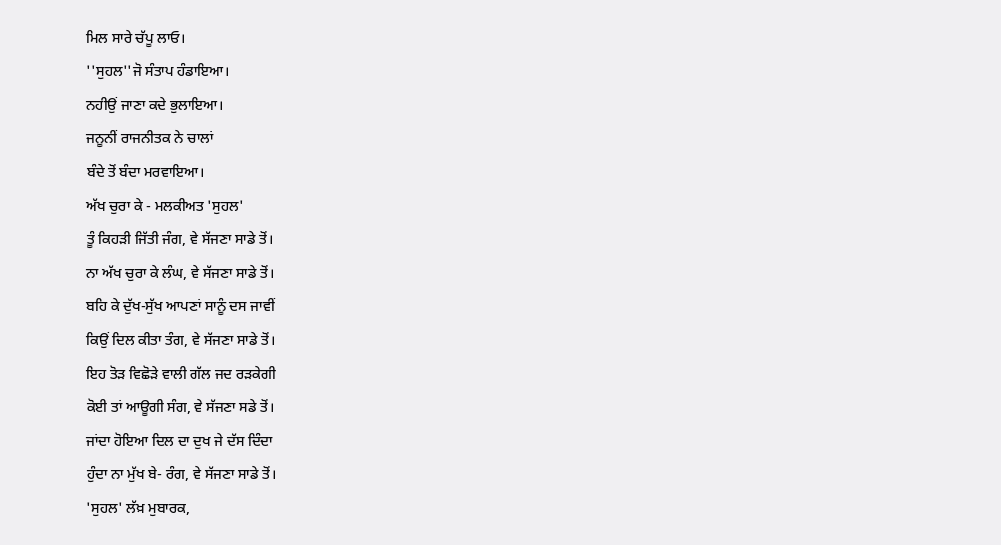ਮਿਲ ਸਾਰੇ ਚੱਪੂ ਲਾਓ।
''ਸੁਹਲ''ਜੋ ਸੰਤਾਪ ਹੰਡਾਇਆ।
ਨਹੀਉਂ ਜਾਣਾ ਕਦੇ ਭੁਲਾਇਆ।
ਜਨੂਨੀਂ ਰਾਜਨੀਤਕ ਨੇ ਚਾਲਾਂ
ਬੰਦੇ ਤੋਂ ਬੰਦਾ ਮਰਵਾਇਆ।
ਅੱਖ ਚੁਰਾ ਕੇ - ਮਲਕੀਅਤ 'ਸੁਹਲ'
ਤੂੰ ਕਿਹੜੀ ਜਿੱਤੀ ਜੰਗ, ਵੇ ਸੱਜਣਾ ਸਾਡੇ ਤੋਂ।
ਨਾ ਅੱਖ ਚੁਰਾ ਕੇ ਲੰਘ, ਵੇ ਸੱਜਣਾ ਸਾਡੇ ਤੋਂ।
ਬਹਿ ਕੇ ਦੁੱਖ-ਸੁੱਖ ਆਪਣਾਂ ਸਾਨੂੰ ਦਸ ਜਾਵੀਂ
ਕਿਉਂ ਦਿਲ ਕੀਤਾ ਤੰਗ, ਵੇ ਸੱਜਣਾ ਸਾਡੇ ਤੋਂ।
ਇਹ ਤੋੜ ਵਿਛੋੜੇ ਵਾਲੀ ਗੱਲ ਜਦ ਰੜਕੇਗੀ
ਕੋਈ ਤਾਂ ਆਊਗੀ ਸੰਗ, ਵੇ ਸੱਜਣਾ ਸਡੇ ਤੋਂ।
ਜਾਂਦਾ ਹੋਇਆ ਦਿਲ ਦਾ ਦੁਖ ਜੇ ਦੱਸ ਦਿੰਦਾ
ਹੁੰਦਾ ਨਾ ਮੁੱਖ ਬੇ- ਰੰਗ, ਵੇ ਸੱਜਣਾ ਸਾਡੇ ਤੋਂ।
'ਸੁਹਲ' ਲੱਖ਼ ਮੁਬਾਰਕ,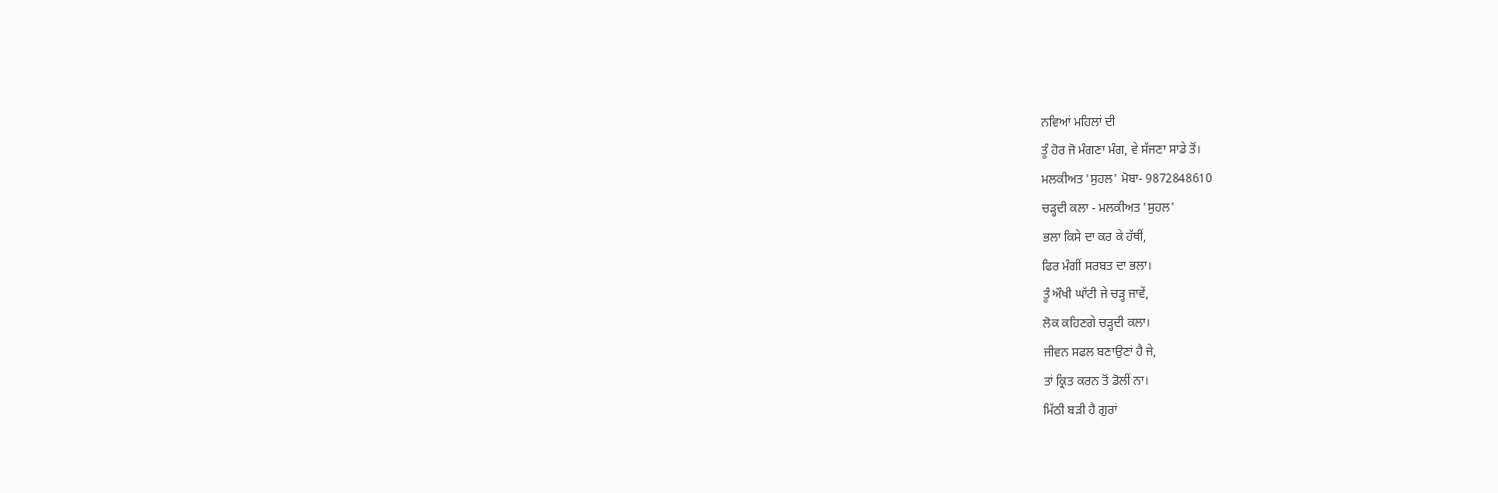ਨਵਿਆਂ ਮਹਿਲਾਂ ਦੀ
ਤੂੰ ਹੋਰ ਜੋ ਮੰਗਣਾ ਮੰਗ, ਵੇ ਸੱਜਣਾ ਸਾਡੇ ਤੋਂ।
ਮਲਕੀਅਤ 'ਸੁਹਲ' ਮੋਬਾ- 9872848610
ਚੜ੍ਹਦੀ ਕਲਾ - ਮਲਕੀਅਤ 'ਸੁਹਲ'
ਭਲਾ ਕਿਸੇ ਦਾ ਕਰ ਕੇ ਹੱਥੀਂ,
ਫਿਰ ਮੰਗੀਂ ਸਰਬਤ ਦਾ ਭਲਾ।
ਤੂੰ ਔਖੀ ਘਾੱਟੀ ਜੇ ਚੜ੍ਹ ਜਾਵੇਂ,
ਲੋਕ ਕਹਿਣਗੇ ਚੜ੍ਹਦੀ ਕਲਾ।
ਜੀਵਨ ਸਫਲ ਬਣਾਉਣਾਂ ਹੈ ਜੇ,
ਤਾਂ ਕ੍ਰਿਤ ਕਰਨ ਤੋਂ ਡੋਲੀਂ ਨਾ।
ਮਿੱਠੀ ਬੜੀ ਹੈ ਗੁਰਾਂ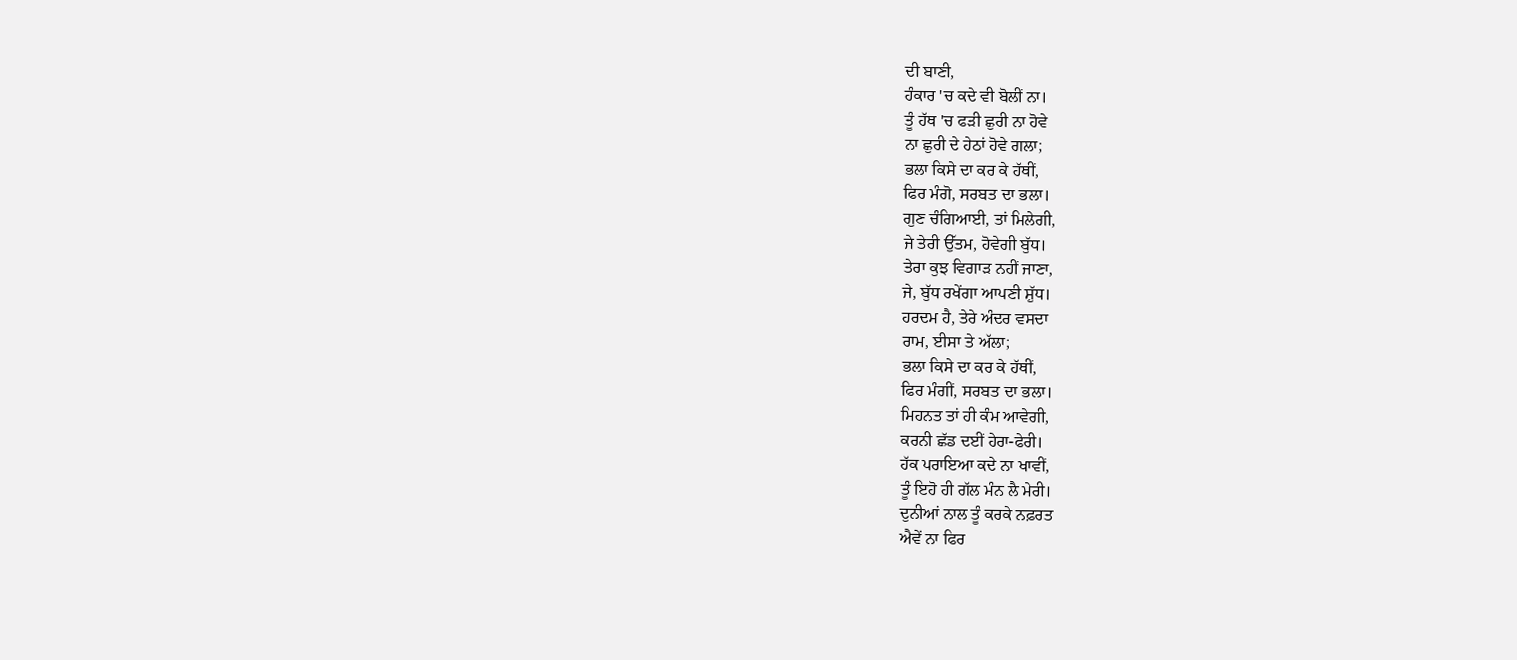ਦੀ ਬਾਣੀ,
ਹੰਕਾਰ 'ਚ ਕਦੇ ਵੀ ਬੋਲੀਂ ਨਾ।
ਤੂੰ ਹੱਥ 'ਚ ਫੜੀ ਛੁਰੀ ਨਾ ਹੋਵੇ
ਨਾ ਛੁਰੀ ਦੇ ਹੇਠਾਂ ਹੋਵੇ ਗਲਾ;
ਭਲਾ ਕਿਸੇ ਦਾ ਕਰ ਕੇ ਹੱਥੀਂ,
ਫਿਰ ਮੰਗੋ, ਸਰਬਤ ਦਾ ਭਲਾ।
ਗੁਣ ਚੰਗਿਆਈ, ਤਾਂ ਮਿਲੇਗੀ,
ਜੇ ਤੇਰੀ ਉੱਤਮ, ਹੋਵੇਗੀ ਬੁੱਧ।
ਤੇਰਾ ਕੁਝ ਵਿਗਾੜ ਨਹੀਂ ਜਾਣਾ,
ਜੇ, ਬੁੱਧ ਰਖੇਂਗਾ ਆਪਣੀ ਸ਼ੁੱਧ।
ਹਰਦਮ ਹੈ, ਤੇਰੇ ਅੰਦਰ ਵਸਦਾ
ਰਾਮ, ਈਸਾ ਤੇ ਅੱਲਾ;
ਭਲਾ ਕਿਸੇ ਦਾ ਕਰ ਕੇ ਹੱਥੀਂ,
ਫਿਰ ਮੰਗੀਂ, ਸਰਬਤ ਦਾ ਭਲਾ।
ਮਿਹਨਤ ਤਾਂ ਹੀ ਕੰਮ ਆਵੇਗੀ,
ਕਰਨੀ ਛੱਡ ਦਈਂ ਹੇਰਾ-ਫੇਰੀ।
ਹੱਕ ਪਰਾਇਆ ਕਦੇ ਨਾ ਖਾਵੀਂ,
ਤੂੰ ਇਹੋ ਹੀ ਗੱਲ ਮੰਨ ਲੈ ਮੇਰੀ।
ਦੁਨੀਆਂ ਨਾਲ ਤੂੰ ਕਰਕੇ ਨਫ਼ਰਤ
ਐਵੇਂ ਨਾ ਫਿਰ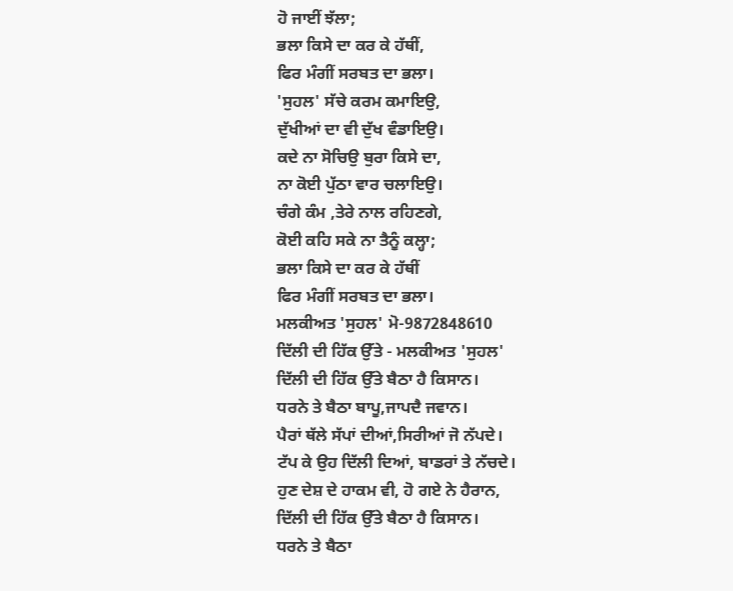ਹੋ ਜਾਈਂ ਝੱਲਾ;
ਭਲਾ ਕਿਸੇ ਦਾ ਕਰ ਕੇ ਹੱਥੀਂ,
ਫਿਰ ਮੰਗੀਂ ਸਰਬਤ ਦਾ ਭਲਾ।
'ਸੁਹਲ' ਸੱਚੇ ਕਰਮ ਕਮਾਇਉ,
ਦੁੱਖੀਆਂ ਦਾ ਵੀ ਦੁੱਖ ਵੰਡਾਇਉ।
ਕਦੇ ਨਾ ਸੋਚਿਉ ਬੁਰਾ ਕਿਸੇ ਦਾ,
ਨਾ ਕੋਈ ਪੁੱਠਾ ਵਾਰ ਚਲਾਇਉ।
ਚੰਗੇ ਕੰਮ ,ਤੇਰੇ ਨਾਲ ਰਹਿਣਗੇ,
ਕੋਈ ਕਹਿ ਸਕੇ ਨਾ ਤੈਨੂੰ ਕਲ੍ਹਾ;
ਭਲਾ ਕਿਸੇ ਦਾ ਕਰ ਕੇ ਹੱਥੀਂ
ਫਿਰ ਮੰਗੀਂ ਸਰਬਤ ਦਾ ਭਲਾ।
ਮਲਕੀਅਤ 'ਸੁਹਲ' ਮੋ-9872848610
ਦਿੱਲੀ ਦੀ ਹਿੱਕ ਉੱਤੇ - ਮਲਕੀਅਤ 'ਸੁਹਲ'
ਦਿੱਲੀ ਦੀ ਹਿੱਕ ਉੱਤੇ ਬੈਠਾ ਹੈ ਕਿਸਾਨ।
ਧਰਨੇ ਤੇ ਬੈਠਾ ਬਾਪੂ,ਜਾਪਦੈ ਜਵਾਨ।
ਪੈਰਾਂ ਥੱਲੇ ਸੱਪਾਂ ਦੀਆਂ,ਸਿਰੀਆਂ ਜੋ ਨੱਪਦੇ।
ਟੱਪ ਕੇ ਉਹ ਦਿੱਲੀ ਦਿਆਂ, ਬਾਡਰਾਂ ਤੇ ਨੱਚਦੇ।
ਹੁਣ ਦੇਸ਼ ਦੇ ਹਾਕਮ ਵੀ, ਹੋ ਗਏ ਨੇ ਹੈਰਾਨ,
ਦਿੱਲੀ ਦੀ ਹਿੱਕ ਉੱਤੇ ਬੈਠਾ ਹੈ ਕਿਸਾਨ।
ਧਰਨੇ ਤੇ ਬੈਠਾ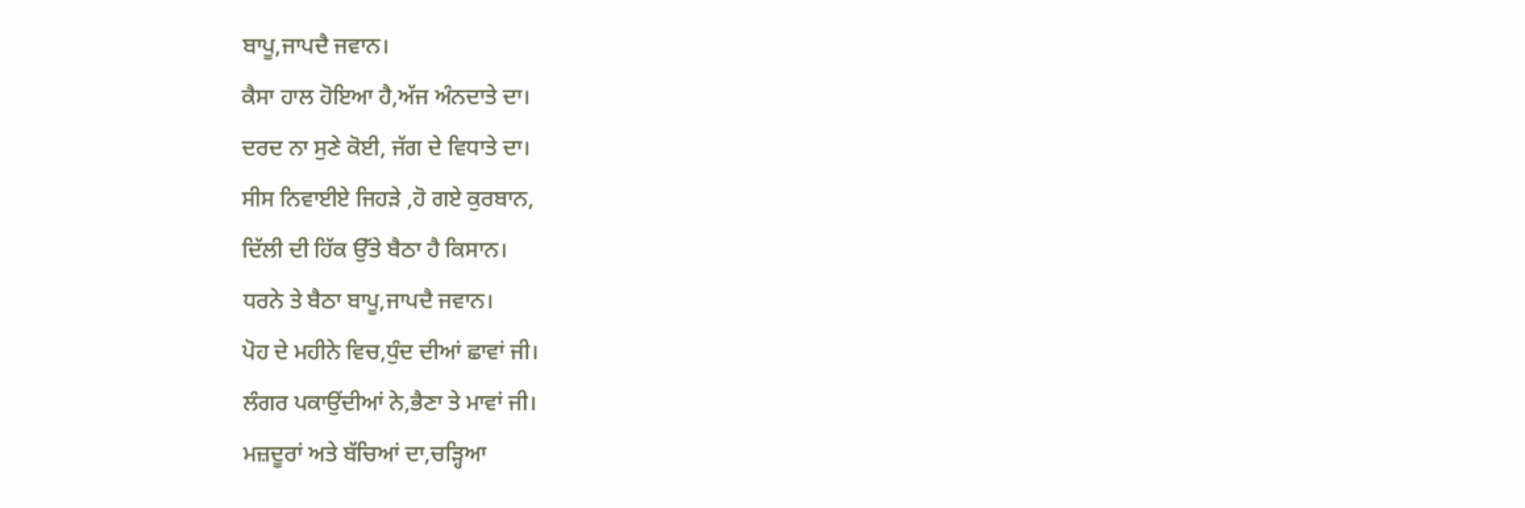ਬਾਪੂ,ਜਾਪਦੈ ਜਵਾਨ।
ਕੈਸਾ ਹਾਲ ਹੋਇਆ ਹੈ,ਅੱਜ ਅੰਨਦਾਤੇ ਦਾ।
ਦਰਦ ਨਾ ਸੁਣੇ ਕੋਈ, ਜੱਗ ਦੇ ਵਿਧਾਤੇ ਦਾ।
ਸੀਸ ਨਿਵਾਈਏ ਜਿਹੜੇ ,ਹੋ ਗਏ ਕੁਰਬਾਨ,
ਦਿੱਲੀ ਦੀ ਹਿੱਕ ਉੱਤੇ ਬੈਠਾ ਹੈ ਕਿਸਾਨ।
ਧਰਨੇ ਤੇ ਬੈਠਾ ਬਾਪੂ,ਜਾਪਦੈ ਜਵਾਨ।
ਪੋਹ ਦੇ ਮਹੀਨੇ ਵਿਚ,ਧੁੰਦ ਦੀਆਂ ਛਾਵਾਂ ਜੀ।
ਲੰਗਰ ਪਕਾਉਂਦੀਆਂ ਨੇ,ਭੈਣਾ ਤੇ ਮਾਵਾਂ ਜੀ।
ਮਜ਼ਦੂਰਾਂ ਅਤੇ ਬੱਚਿਆਂ ਦਾ,ਚੜ੍ਹਿਆ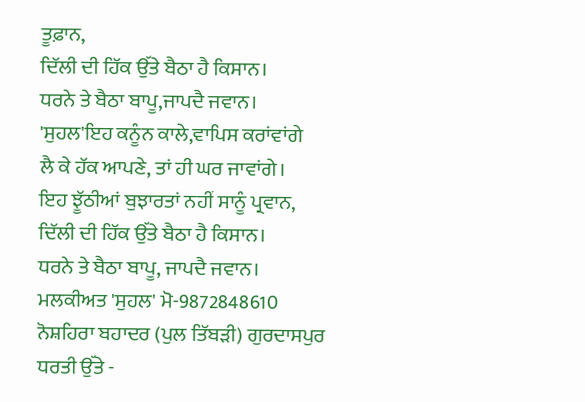ਤੂਫ਼ਾਨ,
ਦਿੱਲੀ ਦੀ ਹਿੱਕ ਉੱਤੇ ਬੈਠਾ ਹੈ ਕਿਸਾਨ।
ਧਰਨੇ ਤੇ ਬੈਠਾ ਬਾਪੂ,ਜਾਪਦੈ ਜਵਾਨ।
'ਸੁਹਲ'ਇਹ ਕਨੂੰਨ ਕਾਲੇ,ਵਾਪਿਸ ਕਰਾਂਵਾਂਗੇ
ਲੈ ਕੇ ਹੱਕ ਆਪਣੇ, ਤਾਂ ਹੀ ਘਰ ਜਾਵਾਂਗੇ।
ਇਹ ਝੂੱਠੀਆਂ ਬੁਝਾਰਤਾਂ ਨਹੀਂ ਸਾਨੂੰ ਪ੍ਰਵਾਨ,
ਦਿੱਲੀ ਦੀ ਹਿੱਕ ਉੱਤੇ ਬੈਠਾ ਹੈ ਕਿਸਾਨ।
ਧਰਨੇ ਤੇ ਬੈਠਾ ਬਾਪੂ, ਜਾਪਦੈ ਜਵਾਨ।
ਮਲਕੀਅਤ 'ਸੁਹਲ' ਮੋ-9872848610
ਨੋਸ਼ਹਿਰਾ ਬਹਾਦਰ (ਪੁਲ ਤਿੱਬੜੀ) ਗੁਰਦਾਸਪੁਰ
ਧਰਤੀ ਉੱਤੇ -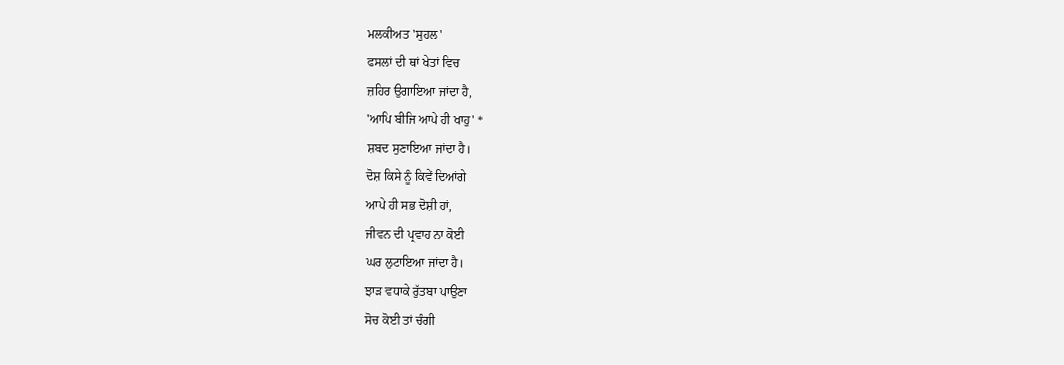ਮਲਕੀਅਤ 'ਸੁਹਲ'
ਫਸਲਾਂ ਦੀ ਥਾਂ ਖੇਤਾਂ ਵਿਚ
ਜ਼ਹਿਰ ਉਗਾਇਆ ਜਾਂਦਾ ਹੈ,
'ਆਪਿ ਬੀਜਿ ਆਪੇ ਹੀ ਖਾਹੁ' *
ਸ਼ਬਦ ਸੁਣਾਇਆ ਜਾਂਦਾ ਹੈ।
ਦੋਸ਼ ਕਿਸੇ ਨੂੰ ਕਿਵੇਂ ਦਿਆਂਗੇ
ਆਪੇ ਹੀ ਸਭ ਦੋਸ਼ੀ ਹਾਂ,
ਜੀਵਨ ਦੀ ਪ੍ਰਵਾਹ ਨਾ ਕੋਈ
ਘਰ ਲੁਟਾਇਆ ਜਾਂਦਾ ਹੈ।
ਝਾੜ ਵਧਾਕੇ ਰੁੱਤਬਾ ਪਾਉਣਾ
ਸੋਚ ਕੋਈ ਤਾਂ ਚੰਗੀ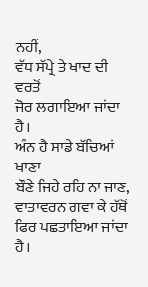ਨਹੀਂ,
ਵੱਧ ਸੱਪ੍ਰੇ ਤੇ ਖਾਦ ਦੀ ਵਰਤੋਂ
ਜੋਰ ਲਗਾਇਆ ਜਾਂਦਾ ਹੈ।
ਅੰਨ ਹੈ ਸਾਡੇ ਬੱਚਿਆਂ ਖਾਣਾ
ਬੌਣੇ ਜਿਹੇ ਰਹਿ ਨਾ ਜਾਣ,
ਵਾਤਾਵਰਨ ਗਵਾ ਕੇ ਹੱਥੋਂ
ਫਿਰ ਪਛਤਾਇਆ ਜਾਂਦਾ ਹੈ।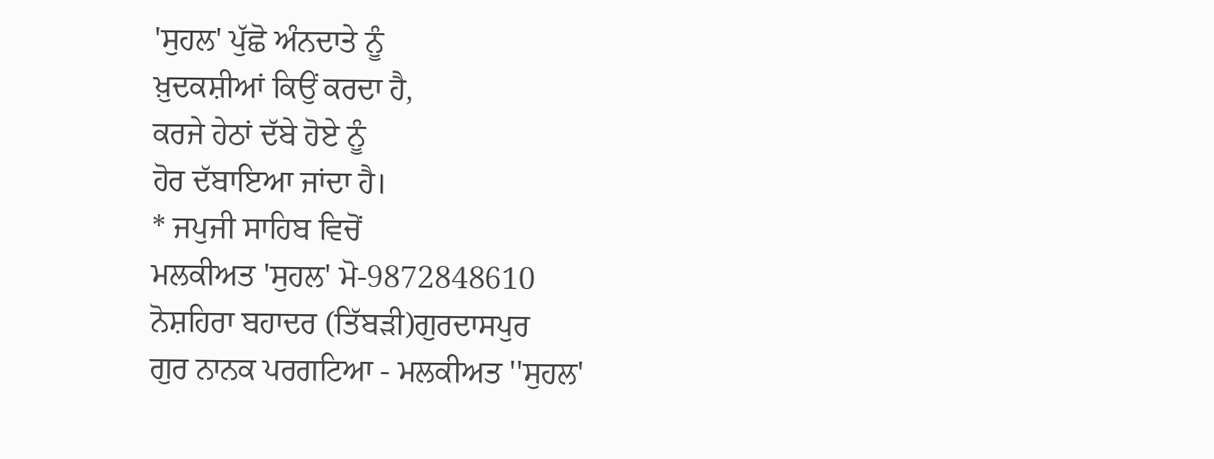'ਸੁਹਲ' ਪੁੱਛੋ ਅੰਨਦਾਤੇ ਨੂੰ
ਖ਼ੁਦਕਸ਼ੀਆਂ ਕਿਉਂ ਕਰਦਾ ਹੈ,
ਕਰਜੇ ਹੇਠਾਂ ਦੱਬੇ ਹੋਏ ਨੂੰ
ਹੋਰ ਦੱਬਾਇਆ ਜਾਂਦਾ ਹੈ।
* ਜਪੁਜੀ ਸਾਹਿਬ ਵਿਚੋਂ
ਮਲਕੀਅਤ 'ਸੁਹਲ' ਮੋ-9872848610
ਨੋਸ਼ਹਿਰਾ ਬਹਾਦਰ (ਤਿੱਬੜੀ)ਗੁਰਦਾਸਪੁਰ
ਗੁਰ ਨਾਨਕ ਪਰਗਟਿਆ - ਮਲਕੀਅਤ ''ਸੁਹਲ'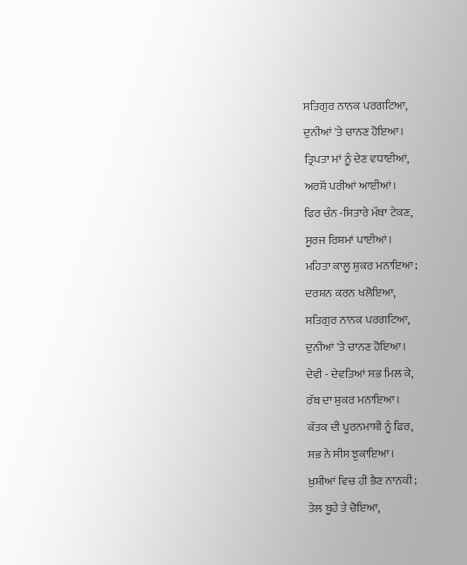ਸਤਿਗੁਰ ਨਾਨਕ ਪਰਗਟਿਆ,
ਦੁਨੀਆਂ 'ਤੇ ਚਾਨਣ ਹੋਇਆ।
ਤ੍ਰਿਪਤਾ ਮਾਂ ਨੂੰ ਦੇਣ ਵਧਾਈਆਂ,
ਅਰਸ਼ੋਂ ਪਰੀਆਂ ਆਈਆਂ।
ਫਿਰ ਚੰਨ -ਸਿਤਾਰੇ ਮੱਥਾ ਟੇਕਣ,
ਸੂਰਜ ਰਿਸ਼ਮਾਂ ਪਾਈਆਂ।
ਮਹਿਤਾ ਕਾਲੂ ਸ਼ੁਕਰ ਮਨਾਇਆ;
ਦਰਸ਼ਨ ਕਰਨ ਖਲੋਇਆ,
ਸਤਿਗੁਰ ਨਾਨਕ ਪਰਗਟਿਆ,
ਦੁਨੀਆਂ 'ਤੇ ਚਾਨਣ ਹੋਇਆ।
ਦੇਵੀ - ਦੇਵਤਿਆਂ ਸਭ ਮਿਲ ਕੇ,
ਰੱਬ ਦਾ ਸ਼ੁਕਰ ਮਨਾਇਆ।
ਕੱਤਕ ਦੀ ਪੂਰਨਮਾਸ਼ੀ ਨੂੰ ਫਿਰ,
ਸਭ ਨੇ ਸੀਸ ਝੁਕਾਇਆ।
ਖ਼ੁਸ਼ੀਆਂ ਵਿਚ ਹੀ ਭੈਣ ਨਾਨਕੀ;
ਤੇਲ ਬੂਹੇ ਤੇ ਚੋਇਆ,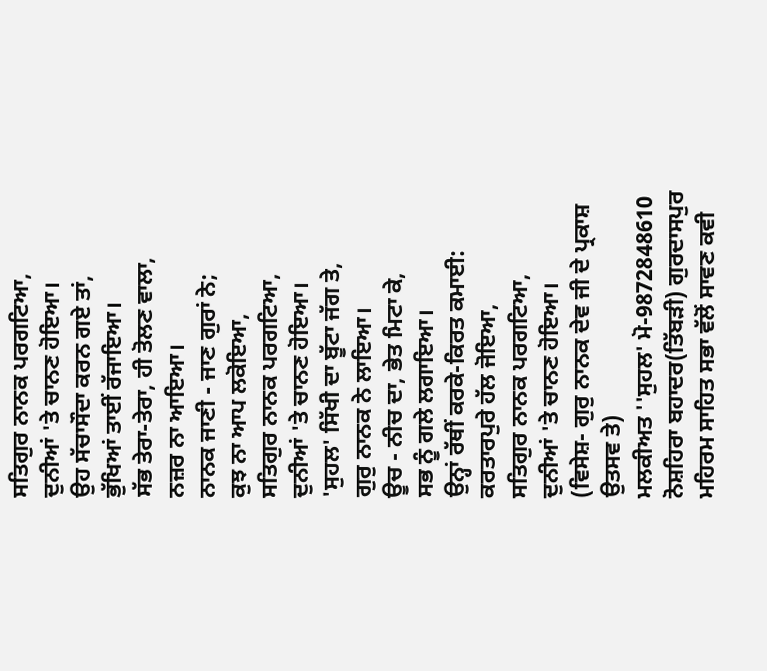ਸਤਿਗੁਰ ਨਾਨਕ ਪਰਗਟਿਆ,
ਦੁਨੀਆਂ 'ਤੇ ਚਾਨਣ ਹੋਇਆ।
ਉਹ ਸੱਚਾਸੌਦਾ ਕਰਨ ਗਏ ਤਾਂ,
ਭੁੱਖਿਆਂ ਤਾਈਂ ਰੱਜਾਇਆ।
ਸੱਭ ਤੇਰਾ-ਤੇਰਾ, ਹੀ ਤੋਲਣ ਵਾਲਾ,
ਨਜ਼ਰ ਨਾ ਆਇਆ।
ਨਾਨਕ ਜਾਣੀ - ਜਾਣ ਗੁਰਾਂ ਨੇ;
ਕੁਝ ਨਾ ਆਪ ਲਕੋਇਆ,
ਸਤਿਗੁਰ ਨਾਨਕ ਪਰਗਟਿਆ,
ਦੁਨੀਆਂ 'ਤੇ ਚਾਨਣ ਹੋਇਆ।
'ਸੁਹਲ' ਸਿੱਖੀ ਦਾ ਬੂੱਟਾ ਜੱਗ ਤੇ,
ਗੁਰੁ ਨਾਨਕ ਨੇ ਲਾਇਆ।
ਊਚ - ਨੀਚ ਦਾ, ਭੇਤ ਮਿਟਾ ਕੇ,
ਸਭ ਨੂੰ ਗਲੇ ਲਗਾਇਆ।
ਉਨ੍ਹਾਂ ਰੱਥੀਂ ਕਰਕੇ-ਕਿਰਤ ਕਮਾਈ:
ਕਰਤਾਰਪੁਰੇ ਹੱਲ ਜੋਇਆ,
ਸਤਿਗੁਰ ਨਾਨਕ ਪਰਗਟਿਆ,
ਦੁਨੀਆਂ 'ਤੇ ਚਾਨਣ ਹੋਇਆ।
(ਵਿਸੇਸ਼- ਗੁਰੁ ਨਾਨਕ ਦੇਵ ਜੀ ਦੇ ਪ੍ਰਕਾਸ਼ ਉਤਸਵ ਤੇ)
ਮਲਕੀਅਤ ''ਸੁਹਲ' ਮੋ-9872848610
ਨੋਸ਼ਹਿਰਾ ਬਹਾਦਰ(ਤਿੱਬੜੀ) ਗੁਰਦਾਸਪੁਰ
ਮਹਿਰਮ ਸਾਹਿਤ ਸਭਾ ਵੱਲੋਂ ਸਾਵਣ ਕਵੀ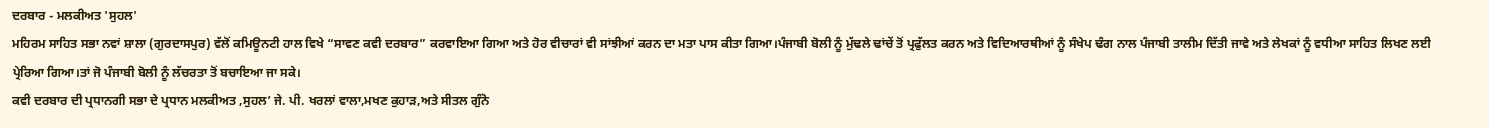ਦਰਬਾਰ - ਮਲਕੀਅਤ 'ਸੁਹਲ'
ਮਹਿਰਮ ਸਾਹਿਤ ਸਭਾ ਨਵਾਂ ਸ਼ਾਲਾ (ਗੁਰਦਾਸਪੁਰ) ਵੱਲੋਂ ਕਮਿਊਨਟੀ ਹਾਲ ਵਿਖੇ “ਸਾਵਣ ਕਵੀ ਦਰਬਾਰ” ਕਰਵਾਇਆ ਗਿਆ ਅਤੇ ਹੋਰ ਵੀਚਾਰਾਂ ਵੀ ਸਾਂਝੀਆਂ ਕਰਨ ਦਾ ਮਤਾ ਪਾਸ ਕੀਤਾ ਗਿਆ।ਪੰਜਾਬੀ ਬੋਲੀ ਨੂੰ ਮੁੱਢਲੇ ਢਾਂਚੇਂ ਤੋਂ ਪ੍ਰਫੁੱਲਤ ਕਰਨ ਅਤੇ ਵਿਦਿਆਰਥੀਆਂ ਨੂੰ ਸੰਖੇਪ ਢੰਗ ਨਾਲ ਪੰਜਾਬੀ ਤਾਲੀਮ ਦਿੱਤੀ ਜਾਵੇ ਅਤੇ ਲੇਖਕਾਂ ਨੂੰ ਵਧੀਆ ਸਾਹਿਤ ਲਿਖਣ ਲਈ ਪ੍ਰੇਰਿਆ ਗਿਆ।ਤਾਂ ਜੋ ਪੰਜਾਬੀ ਬੋਲੀ ਨੂੰ ਲੱਚਰਤਾ ਤੋਂ ਬਚਾਇਆ ਜਾ ਸਕੇ।
ਕਵੀ ਦਰਬਾਰ ਦੀ ਪ੍ਰਧਾਨਗੀ ਸਭਾ ਦੇ ਪ੍ਰਧਾਨ ਮਲਕੀਅਤ ,ਸੁਹਲ’ ਜੇ. ਪੀ. ਖਰਲਾਂ ਵਾਲਾ,ਮਖਣ ਕੁਹਾੜ,ਅਤੇ ਸੀਤਲ ਗੁੰਨੋ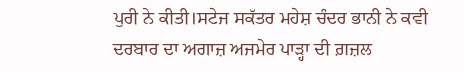ਪੁਰੀ ਨੇ ਕੀਤੀ।ਸਟੇਜ ਸਕੱਤਰ ਮਹੇਸ਼ ਚੰਦਰ ਭਾਨੀ ਨੇ ਕਵੀ ਦਰਬਾਰ ਦਾ ਅਗਾਜ਼ ਅਜਮੇਰ ਪਾੜ੍ਹਾ ਦੀ ਗ਼ਜ਼ਲ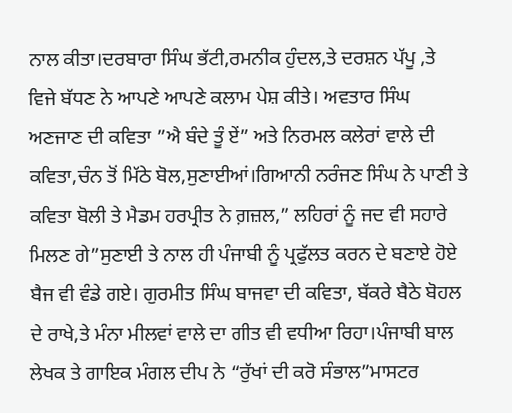ਨਾਲ ਕੀਤਾ।ਦਰਬਾਰਾ ਸਿੰਘ ਭੱਟੀ,ਰਮਨੀਕ ਹੁੰਦਲ,ਤੇ ਦਰਸ਼ਨ ਪੱਪੂ ,ਤੇ ਵਿਜੇ ਬੱਧਣ ਨੇ ਆਪਣੇ ਆਪਣੇ ਕਲਾਮ ਪੇਸ਼ ਕੀਤੇ। ਅਵਤਾਰ ਸਿੰਘ ਅਣਜਾਣ ਦੀ ਕਵਿਤਾ ”ਐ ਬੰਦੇ ਤੂੰ ਏਂ” ਅਤੇ ਨਿਰਮਲ ਕਲੇਰਾਂ ਵਾਲੇ ਦੀ ਕਵਿਤਾ,ਚੰਨ ਤੋਂ ਮਿੱਠੇ ਬੋਲ,ਸੁਣਾਈਆਂ।ਗਿਆਨੀ ਨਰੰਜਣ ਸਿੰਘ ਨੇ ਪਾਣੀ ਤੇ ਕਵਿਤਾ ਬੋਲੀ ਤੇ ਮੈਡਮ ਹਰਪ੍ਰੀਤ ਨੇ ਗ਼ਜ਼ਲ,” ਲਹਿਰਾਂ ਨੂੰ ਜਦ ਵੀ ਸਹਾਰੇ ਮਿਲਣ ਗੇ”ਸੁਣਾਈ ਤੇ ਨਾਲ ਹੀ ਪੰਜਾਬੀ ਨੂੰ ਪ੍ਰਫੁੱਲਤ ਕਰਨ ਦੇ ਬਣਾਏ ਹੋਏ ਬੈਜ ਵੀ ਵੰਡੇ ਗਏ। ਗੁਰਮੀਤ ਸਿੰਘ ਬਾਜਵਾ ਦੀ ਕਵਿਤਾ, ਬੱਕਰੇ ਬੈਠੇ ਬੋਹਲ ਦੇ ਰਾਖੇ,ਤੇ ਮੰਨਾ ਮੀਲਵਾਂ ਵਾਲੇ ਦਾ ਗੀਤ ਵੀ ਵਧੀਆ ਰਿਹਾ।ਪੰਜਾਬੀ ਬਾਲ ਲੇਖਕ ਤੇ ਗਾਇਕ ਮੰਗਲ ਦੀਪ ਨੇ “ਰੁੱਖਾਂ ਦੀ ਕਰੋ ਸੰਭਾਲ”ਮਾਸਟਰ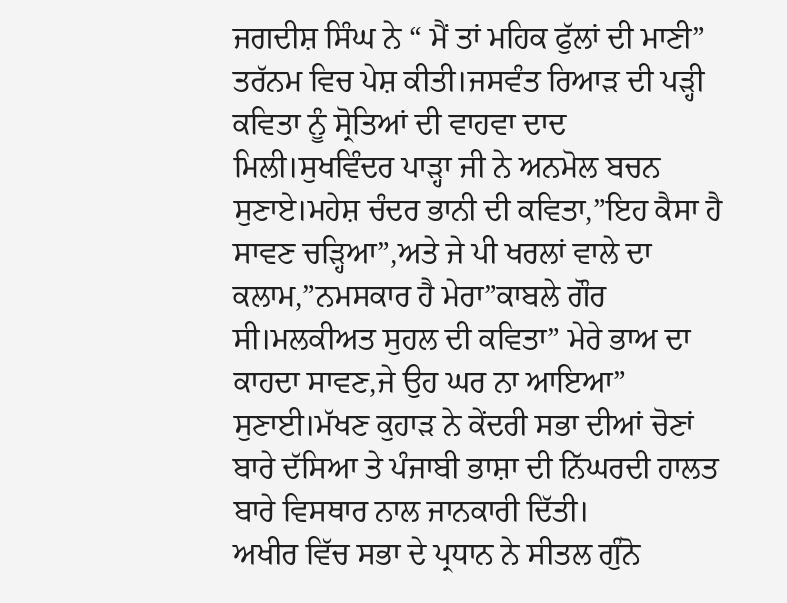ਜਗਦੀਸ਼ ਸਿੰਘ ਨੇ “ ਮੈਂ ਤਾਂ ਮਹਿਕ ਫੁੱਲਾਂ ਦੀ ਮਾਣੀ” ਤਰੱਨਮ ਵਿਚ ਪੇਸ਼ ਕੀਤੀ।ਜਸਵੰਤ ਰਿਆੜ ਦੀ ਪੜ੍ਹੀ ਕਵਿਤਾ ਨੂੰ ਸ੍ਰੋਤਿਆਂ ਦੀ ਵਾਹਵਾ ਦਾਦ ਮਿਲੀ।ਸੁਖਵਿੰਦਰ ਪਾੜ੍ਹਾ ਜੀ ਨੇ ਅਨਮੋਲ ਬਚਨ ਸੁਣਾਏ।ਮਹੇਸ਼ ਚੰਦਰ ਭਾਨੀ ਦੀ ਕਵਿਤਾ,”ਇਹ ਕੈਸਾ ਹੈ ਸਾਵਣ ਚੜ੍ਹਿਆ”,ਅਤੇ ਜੇ ਪੀ ਖਰਲਾਂ ਵਾਲੇ ਦਾ ਕਲਾਮ,”ਨਮਸਕਾਰ ਹੈ ਮੇਰਾ”ਕਾਬਲੇ ਗੌਰ ਸੀ।ਮਲਕੀਅਤ ਸੁਹਲ ਦੀ ਕਵਿਤਾ” ਮੇਰੇ ਭਾਅ ਦਾ ਕਾਹਦਾ ਸਾਵਣ,ਜੇ ਉਹ ਘਰ ਨਾ ਆਇਆ” ਸੁਣਾਈ।ਮੱਖਣ ਕੁਹਾੜ ਨੇ ਕੇਂਦਰੀ ਸਭਾ ਦੀਆਂ ਚੋਣਾਂ ਬਾਰੇ ਦੱਸਿਆ ਤੇ ਪੰਜਾਬੀ ਭਾਸ਼ਾ ਦੀ ਨਿੱਘਰਦੀ ਹਾਲਤ ਬਾਰੇ ਵਿਸਥਾਰ ਨਾਲ ਜਾਨਕਾਰੀ ਦਿੱਤੀ।
ਅਖੀਰ ਵਿੱਚ ਸਭਾ ਦੇ ਪ੍ਰਧਾਨ ਨੇ ਸੀਤਲ ਗੁੰਨੋ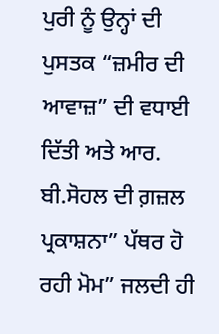ਪੁਰੀ ਨੂੰ ਉਨ੍ਹਾਂ ਦੀ ਪੁਸਤਕ “ਜ਼ਮੀਰ ਦੀ ਆਵਾਜ਼” ਦੀ ਵਧਾਈ ਦਿੱਤੀ ਅਤੇ ਆਰ. ਬੀ.ਸੋਹਲ ਦੀ ਗ਼ਜ਼ਲ ਪ੍ਰਕਾਸ਼ਨਾ” ਪੱਥਰ ਹੋ ਰਹੀ ਮੋਮ” ਜਲਦੀ ਹੀ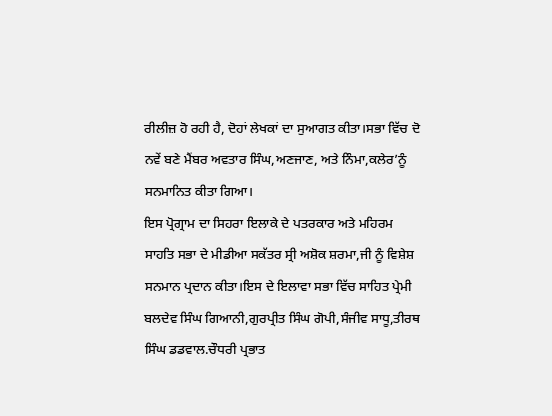ਰੀਲੀਜ਼ ਹੋ ਰਹੀ ਹੈ, ਦੋਹਾਂ ਲੇਖਕਾਂ ਦਾ ਸੁਆਗਤ ਕੀਤਾ।ਸਭਾ ਵਿੱਚ ਦੋ ਨਵੇਂ ਬਣੇ ਮੈਂਬਰ ਅਵਤਾਰ ਸਿੰਘ,ਅਣਜਾਣ, ਅਤੇ ਨਿੰਮਾ,ਕਲੇਰ’ਨੂੰ ਸਨਮਾਨਿਤ ਕੀਤਾ ਗਿਆ।
ਇਸ ਪ੍ਰੋਗ੍ਰਾਮ ਦਾ ਸਿਹਰਾ ਇਲਾਕੇ ਦੇ ਪਤਰਕਾਰ ਅਤੇ ਮਹਿਰਮ ਸਾਹਤਿ ਸਭਾ ਦੇ ਮੀਡੀਆ ਸਕੱਤਰ ਸ੍ਰੀ ਅਸ਼ੋਕ ਸ਼ਰਮਾ,ਜੀ ਨੂੰ ਵਿਸ਼ੇਸ਼ ਸਨਮਾਨ ਪ੍ਰਦਾਨ ਕੀਤਾ।ਇਸ ਦੇ ਇਲਾਵਾ ਸਭਾ ਵਿੱਚ ਸਾਹਿਤ ਪ੍ਰੇਮੀ ਬਲਦੇਵ ਸਿੰਘ ਗਿਆਨੀ,ਗੁਰਪ੍ਰੀਤ ਸਿੰਘ ਗੋਪੀ,ਸੰਜੀਵ ਸਾਧੂ,ਤੀਰਥ ਸਿੰਘ ਡਡਵਾਲ.ਚੌਧਰੀ ਪ੍ਰਭਾਤ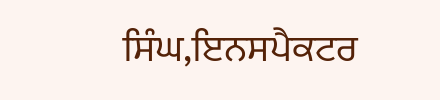ਸਿੰਘ,ਇਨਸਪੈਕਟਰ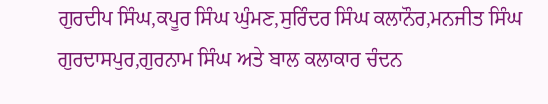ਗੁਰਦੀਪ ਸਿੰਘ,ਕਪੂਰ ਸਿੰਘ ਘੁੰਮਣ,ਸੁਰਿੰਦਰ ਸਿੰਘ ਕਲਾਨੌਰ,ਮਨਜੀਤ ਸਿੰਘ ਗੁਰਦਾਸਪੁਰ,ਗੁਰਨਾਮ ਸਿੰਘ ਅਤੇ ਬਾਲ ਕਲਾਕਾਰ ਚੰਦਨ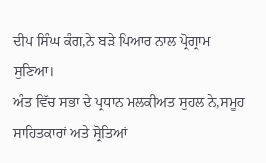ਦੀਪ ਸਿੰਘ ਕੰਗ,ਨੇ ਬੜੇ ਪਿਆਰ ਨਾਲ ਪ੍ਰੋਗ੍ਰਾਮ ਸੁਣਿਆ।
ਅੰਤ ਵਿੱਚ ਸਭਾ ਦੇ ਪ੍ਰਧਾਨ ਮਲਕੀਅਤ ਸੁਹਲ ਨੇ,ਸਮੂਹ ਸਾਹਿਤਕਾਰਾਂ ਅਤੇ ਸ੍ਰੋਤਿਆਂ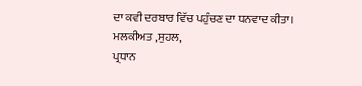ਦਾ ਕਵੀ ਦਰਬਾਰ ਵਿੱਚ ਪਹੁੰਚਣ ਦਾ ਧਨਵਾਦ ਕੀਤਾ।
ਮਲਕੀਅਤ ,ਸੁਹਲ,
ਪ੍ਰਧਾਨ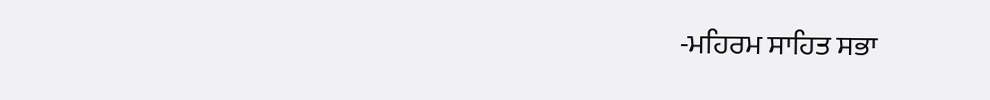-ਮਹਿਰਮ ਸਾਹਿਤ ਸਭਾ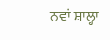ਨਵਾਂ ਸ਼ਾਲ੍ਹਾ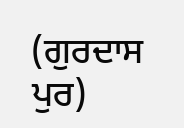(ਗੁਰਦਾਸ ਪੁਰ)